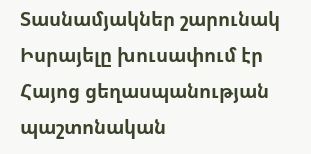Տասնամյակներ շարունակ Իսրայելը խուսափում էր Հայոց ցեղասպանության պաշտոնական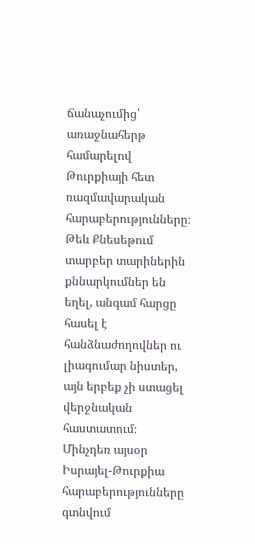ճանաչումից՝ առաջնահերթ համարելով Թուրքիայի հետ ռազմավարական հարաբերությունները։
Թեև Քնեսեթում տարբեր տարիներին քննարկումներ են եղել, անգամ հարցը հասել է հանձնաժողովներ ու լիագումար նիստեր, այն երբեք չի ստացել վերջնական հաստատում։
Մինչդեռ այսօր Իսրայել-Թուրքիա հարաբերությունները գտնվում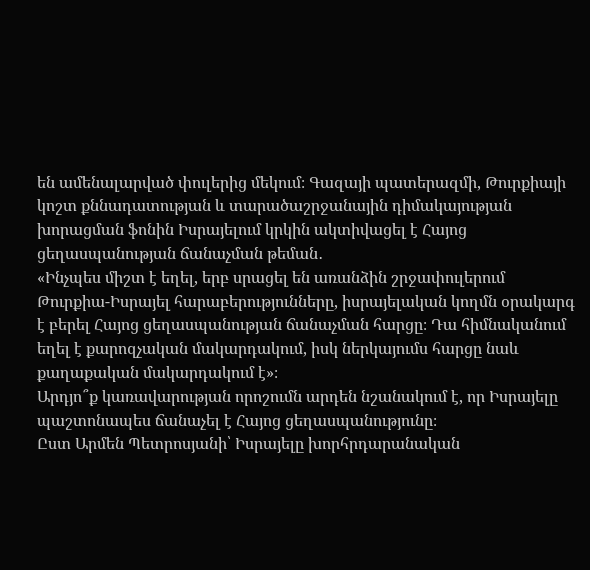են ամենալարված փուլերից մեկում։ Գազայի պատերազմի, Թուրքիայի կոշտ քննադատության և տարածաշրջանային դիմակայության խորացման ֆոնին Իսրայելում կրկին ակտիվացել է Հայոց ցեղասպանության ճանաչման թեման․
«Ինչպես միշտ է եղել, երբ սրացել են առանձին շրջափուլերում Թուրքիա-Իսրայել հարաբերությունները, իսրայելական կողմն օրակարգ է բերել Հայոց ցեղասպանության ճանաչման հարցը։ Դա հիմնականում եղել է քարոզչական մակարդակում, իսկ ներկայումս հարցը նաև քաղաքական մակարդակում է»։
Արդյո՞ք կառավարության որոշումն արդեն նշանակում է, որ Իսրայելը պաշտոնապես ճանաչել է Հայոց ցեղասպանությունը։
Ըստ Արմեն Պետրոսյանի՝ Իսրայելը խորհրդարանական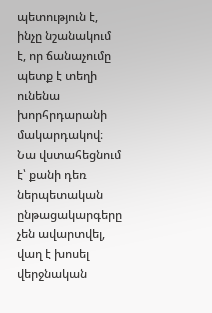պետություն է, ինչը նշանակում է, որ ճանաչումը պետք է տեղի ունենա խորհրդարանի մակարդակով։ Նա վստահեցնում է՝ քանի դեռ ներպետական ընթացակարգերը չեն ավարտվել, վաղ է խոսել վերջնական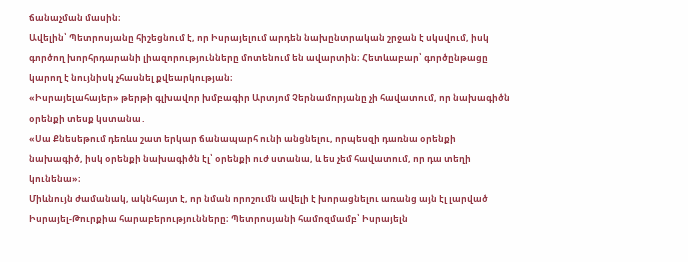ճանաչման մասին։
Ավելին՝ Պետրոսյանը հիշեցնում է, որ Իսրայելում արդեն նախընտրական շրջան է սկսվում, իսկ գործող խորհրդարանի լիազորությունները մոտենում են ավարտին։ Հետևաբար՝ գործընթացը կարող է նույնիսկ չհասնել քվեարկության։
«Իսրայելահայեր» թերթի գլխավոր խմբագիր Արտյոմ Չերնամորյանը չի հավատում, որ նախագիծն օրենքի տեսք կստանա․
«Սա Քնեսեթում դեռևս շատ երկար ճանապարհ ունի անցնելու, որպեսզի դառնա օրենքի նախագիծ, իսկ օրենքի նախագիծն էլ՝ օրենքի ուժ ստանա, և ես չեմ հավատում, որ դա տեղի կունենա»։
Միևնույն ժամանակ, ակնհայտ է, որ նման որոշումն ավելի է խորացնելու առանց այն էլ լարված Իսրայել-Թուրքիա հարաբերությունները։ Պետրոսյանի համոզմամբ՝ Իսրայելն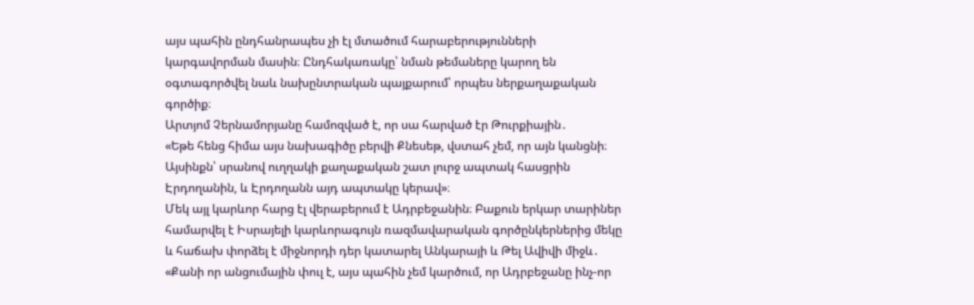այս պահին ընդհանրապես չի էլ մտածում հարաբերությունների կարգավորման մասին։ Ընդհակառակը՝ նման թեմաները կարող են օգտագործվել նաև նախընտրական պայքարում՝ որպես ներքաղաքական գործիք։
Արտյոմ Չերնամորյանը համոզված է, որ սա հարված էր Թուրքիային․
«Եթե հենց հիմա այս նախագիծը բերվի Քնեսեթ, վստահ չեմ, որ այն կանցնի։ Այսինքն՝ սրանով ուղղակի քաղաքական շատ լուրջ ապտակ հասցրին Էրդողանին, և Էրդողանն այդ ապտակը կերավ»։
Մեկ այլ կարևոր հարց էլ վերաբերում է Ադրբեջանին։ Բաքուն երկար տարիներ համարվել է Իսրայելի կարևորագույն ռազմավարական գործընկերներից մեկը և հաճախ փորձել է միջնորդի դեր կատարել Անկարայի և Թել Ավիվի միջև․
«Քանի որ անցումային փուլ է, այս պահին չեմ կարծում, որ Ադրբեջանը ինչ-որ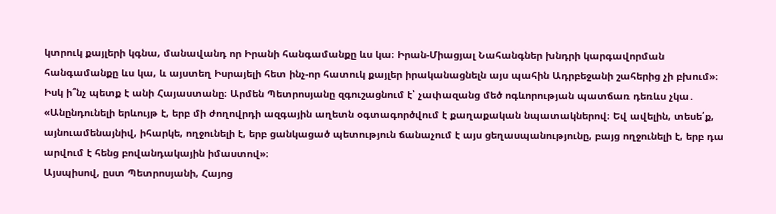կտրուկ քայլերի կգնա, մանավանդ որ Իրանի հանգամանքը ևս կա։ Իրան-Միացյալ Նահանգներ խնդրի կարգավորման հանգամանքը ևս կա, և այստեղ Իսրայելի հետ ինչ-որ հատուկ քայլեր իրականացնելն այս պահին Ադրբեջանի շահերից չի բխում»։
Իսկ ի՞նչ պետք է անի Հայաստանը։ Արմեն Պետրոսյանը զգուշացնում է՝ չափազանց մեծ ոգևորության պատճառ դեռևս չկա․
«Անընդունելի երևույթ է, երբ մի ժողովրդի ազգային աղետն օգտագործվում է քաղաքական նպատակներով։ Եվ ավելին, տեսե՛ք, այնուամենայնիվ, իհարկե, ողջունելի է, երբ ցանկացած պետություն ճանաչում է այս ցեղասպանությունը, բայց ողջունելի է, երբ դա արվում է հենց բովանդակային իմաստով»։
Այսպիսով, ըստ Պետրոսյանի, Հայոց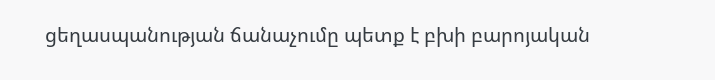ցեղասպանության ճանաչումը պետք է բխի բարոյական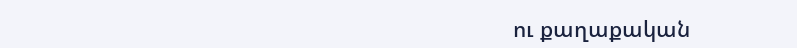ու քաղաքական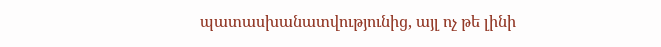պատասխանատվությունից, այլ ոչ թե լինի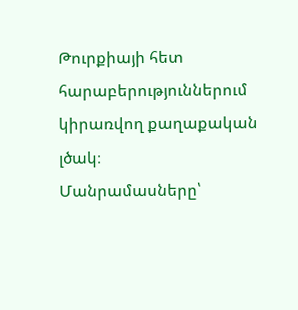Թուրքիայի հետ հարաբերություններում կիրառվող քաղաքական լծակ։
Մանրամասները՝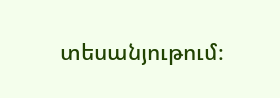տեսանյութում։